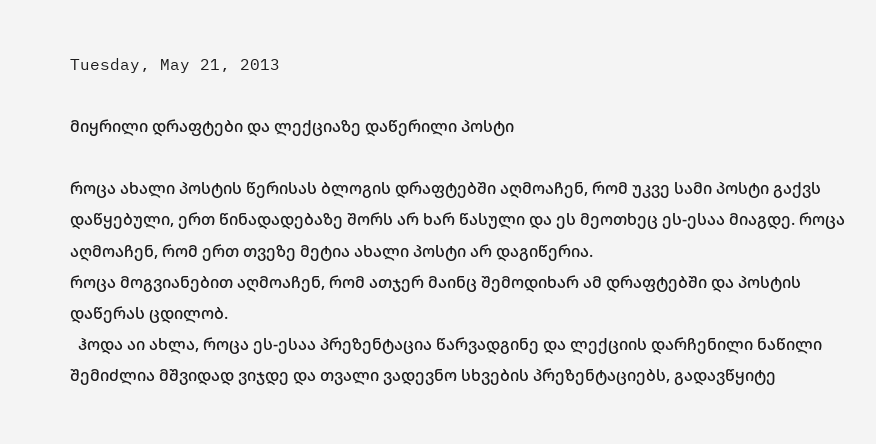Tuesday, May 21, 2013

მიყრილი დრაფტები და ლექციაზე დაწერილი პოსტი

როცა ახალი პოსტის წერისას ბლოგის დრაფტებში აღმოაჩენ, რომ უკვე სამი პოსტი გაქვს დაწყებული, ერთ წინადადებაზე შორს არ ხარ წასული და ეს მეოთხეც ეს-ესაა მიაგდე. როცა აღმოაჩენ, რომ ერთ თვეზე მეტია ახალი პოსტი არ დაგიწერია.
როცა მოგვიანებით აღმოაჩენ, რომ ათჯერ მაინც შემოდიხარ ამ დრაფტებში და პოსტის დაწერას ცდილობ.
  ჰოდა აი ახლა, როცა ეს-ესაა პრეზენტაცია წარვადგინე და ლექციის დარჩენილი ნაწილი შემიძლია მშვიდად ვიჯდე და თვალი ვადევნო სხვების პრეზენტაციებს, გადავწყიტე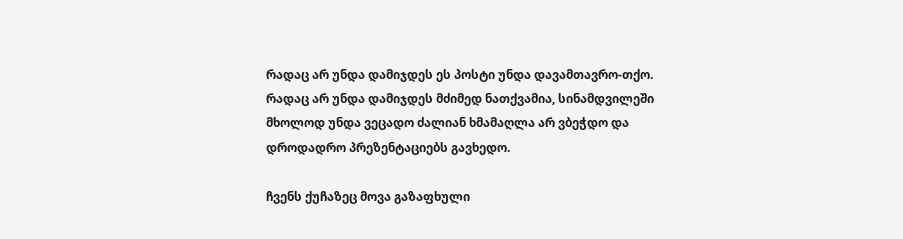რადაც არ უნდა დამიჯდეს ეს პოსტი უნდა დავამთავრო-თქო. რადაც არ უნდა დამიჯდეს მძიმედ ნათქვამია, სინამდვილეში მხოლოდ უნდა ვეცადო ძალიან ხმამაღლა არ ვბეჭდო და დროდადრო პრეზენტაციებს გავხედო.

ჩვენს ქუჩაზეც მოვა გაზაფხული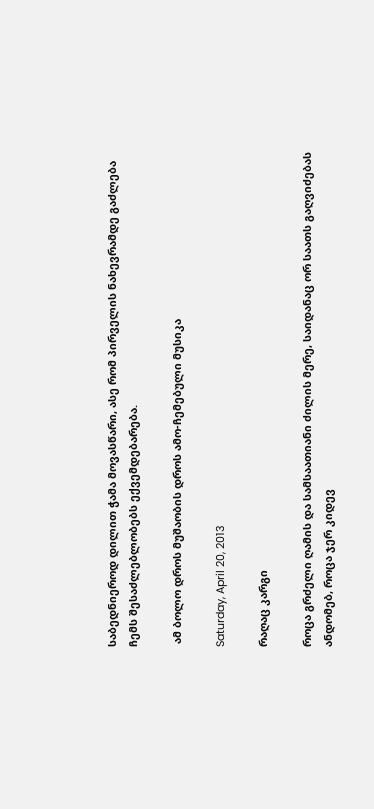საბედნიეროდ დილით ჭამა მოვასწარი, ასე რომ პირველის ნახევრამდე გაძლება ჩემს შესაძლებლობებს ექვემდებარება.

 ამ ბოლო დროს მუშაობის დროს ამო-ჩემებული მუსიკა

Saturday, April 20, 2013

რაღაც კარგი

როცა გრძელი ღამის და სამსაათიანი ძილის მერე, საიდანაც ორ საათს გაღვიძებას  ანდომებ, როცა ჯერ კიდევ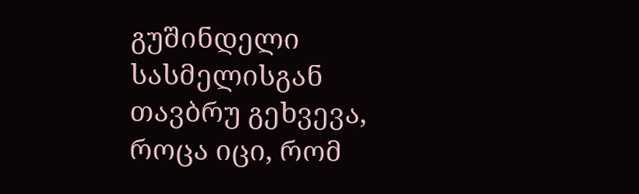გუშინდელი სასმელისგან თავბრუ გეხვევა, როცა იცი, რომ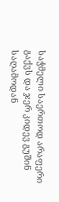საჭმელი საერთოდ არაფერი გაქვს და ჯერ კიდევ გუშინ საღამოდან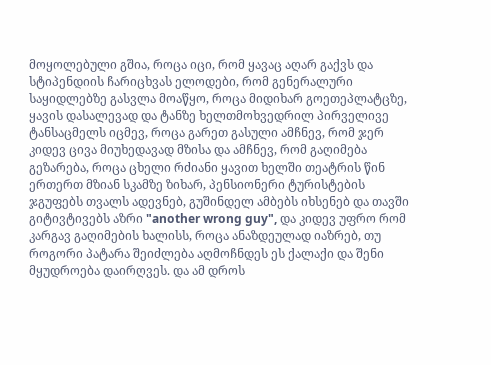მოყოლებული გშია, როცა იცი, რომ ყავაც აღარ გაქვს და სტიპენდიის ჩარიცხვას ელოდები, რომ გენერალური საყიდლებზე გასვლა მოაწყო, როცა მიდიხარ გოეთეპლატცზე, ყავის დასალევად და ტანზე ხელთმოხვედრილ პირველივე ტანსაცმელს იცმევ, როცა გარეთ გასული ამჩნევ, რომ ჯერ კიდევ ცივა მიუხედავად მზისა და ამჩნევ, რომ გაღიმება გეზარება, როცა ცხელი რძიანი ყავით ხელში თეატრის წინ ერთერთ მზიან სკამზე ზიხარ, პენსიონერი ტურისტების ჯგუფებს თვალს ადევნებ, გუშინდელ ამბებს იხსენებ და თავში გიტივტივებს აზრი "another wrong guy", და კიდევ უფრო რომ კარგავ გაღიმების ხალისს, როცა ანაზდეულად იაზრებ, თუ როგორი პატარა შეიძლება აღმოჩნდეს ეს ქალაქი და შენი მყუდროება დაირღვეს. და ამ დროს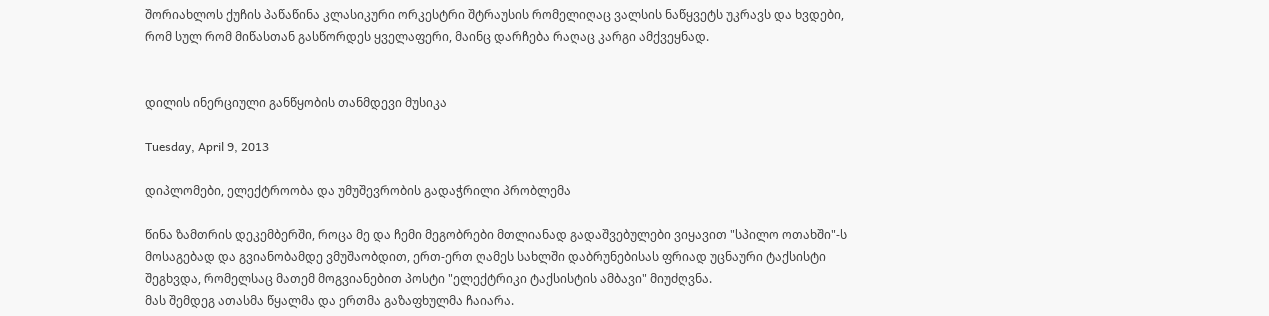შორიახლოს ქუჩის პაწაწინა კლასიკური ორკესტრი შტრაუსის რომელიღაც ვალსის ნაწყვეტს უკრავს და ხვდები, რომ სულ რომ მიწასთან გასწორდეს ყველაფერი, მაინც დარჩება რაღაც კარგი ამქვეყნად.


დილის ინერციული განწყობის თანმდევი მუსიკა

Tuesday, April 9, 2013

დიპლომები, ელექტროობა და უმუშევრობის გადაჭრილი პრობლემა

წინა ზამთრის დეკემბერში, როცა მე და ჩემი მეგობრები მთლიანად გადაშვებულები ვიყავით "სპილო ოთახში"-ს მოსაგებად და გვიანობამდე ვმუშაობდით, ერთ-ერთ ღამეს სახლში დაბრუნებისას ფრიად უცნაური ტაქსისტი შეგხვდა, რომელსაც მათემ მოგვიანებით პოსტი "ელექტრიკი ტაქსისტის ამბავი" მიუძღვნა.
მას შემდეგ ათასმა წყალმა და ერთმა გაზაფხულმა ჩაიარა.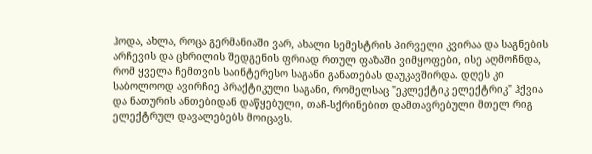ჰოდა, ახლა, როცა გერმანიაში ვარ, ახალი სემესტრის პირველი კვირაა და საგნების არჩევის და ცხრილის შედგენის ფრიად რთულ ფაზაში ვიმყოფები, ისე აღმოჩნდა, რომ ყველა ჩემთვის საინტერესო საგანი განათებას დაუკავშირდა. დღეს კი საბოლოოდ ავირჩიე პრაქტიკული საგანი, რომელსაც "ეკლექტიკ ელექტრიკ" ჰქვია და ნათურის ანთებიდან დაწყებული, თაჩ-სქრინებით დამთავრებული მთელ რიგ ელექტრულ დავალებებს მოიცავს.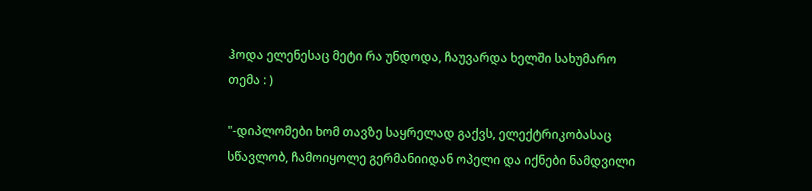ჰოდა ელენესაც მეტი რა უნდოდა, ჩაუვარდა ხელში სახუმარო თემა : )

"-დიპლომები ხომ თავზე საყრელად გაქვს, ელექტრიკობასაც სწავლობ, ჩამოიყოლე გერმანიიდან ოპელი და იქნები ნამდვილი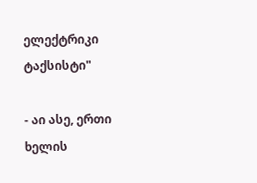ელექტრიკი ტაქსისტი"

- აი ასე, ერთი ხელის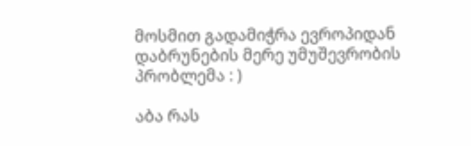მოსმით გადამიჭრა ევროპიდან დაბრუნების მერე უმუშევრობის პრობლემა : )

აბა რას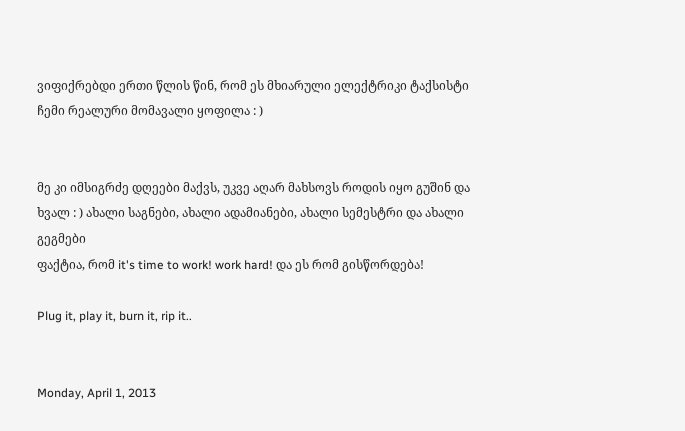ვიფიქრებდი ერთი წლის წინ, რომ ეს მხიარული ელექტრიკი ტაქსისტი ჩემი რეალური მომავალი ყოფილა : )


მე კი იმსიგრძე დღეები მაქვს, უკვე აღარ მახსოვს როდის იყო გუშინ და ხვალ : ) ახალი საგნები, ახალი ადამიანები, ახალი სემესტრი და ახალი გეგმები
ფაქტია, რომ it's time to work! work hard! და ეს რომ გისწორდება!

Plug it, play it, burn it, rip it..


Monday, April 1, 2013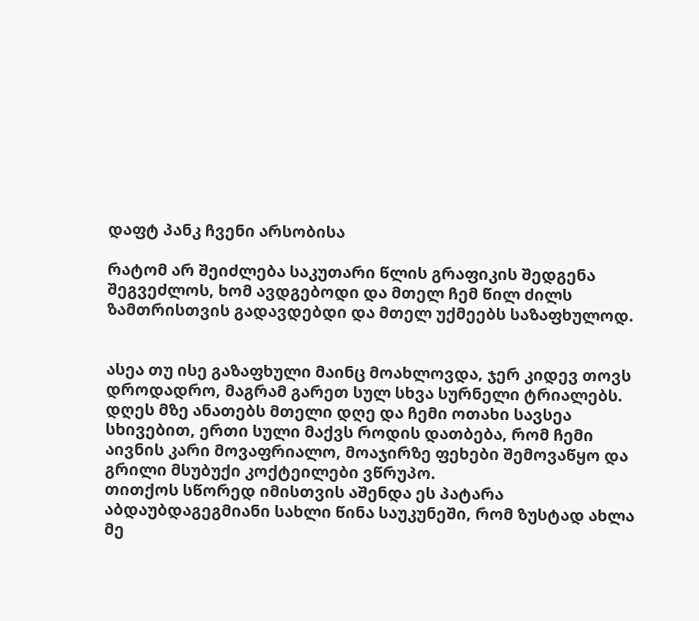დაფტ პანკ ჩვენი არსობისა

რატომ არ შეიძლება საკუთარი წლის გრაფიკის შედგენა შეგვეძლოს, ხომ ავდგებოდი და მთელ ჩემ წილ ძილს ზამთრისთვის გადავდებდი და მთელ უქმეებს საზაფხულოდ.


ასეა თუ ისე გაზაფხული მაინც მოახლოვდა, ჯერ კიდევ თოვს დროდადრო, მაგრამ გარეთ სულ სხვა სურნელი ტრიალებს. დღეს მზე ანათებს მთელი დღე და ჩემი ოთახი სავსეა სხივებით, ერთი სული მაქვს როდის დათბება, რომ ჩემი აივნის კარი მოვაფრიალო, მოაჯირზე ფეხები შემოვაწყო და გრილი მსუბუქი კოქტეილები ვწრუპო.
თითქოს სწორედ იმისთვის აშენდა ეს პატარა აბდაუბდაგეგმიანი სახლი წინა საუკუნეში, რომ ზუსტად ახლა მე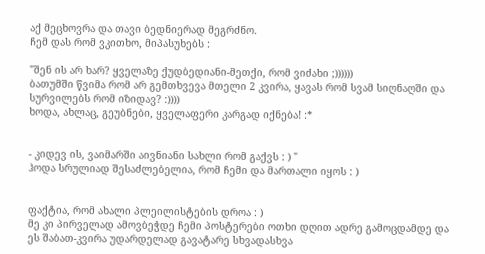აქ მეცხოვრა და თავი ბედნიერად მეგრძნო.
ჩემ დას რომ ვკითხო, მიპასუხებს :

"შენ ის არ ხარ? ყველაზე ქუდბედიანი-მეთქი, რომ ვიძახი ;))))))
ბათუმში წვიმა რომ არ გემთხვევა მთელი 2 კვირა, ყავას რომ სვამ სიღნაღში და სურვილებს რომ იზიდავ? :))))
ხოდა, ახლაც, გეუბნები, ყველაფერი კარგად იქნება! :*


- კიდევ ის, ვაიმარში აივნიანი სახლი რომ გაქვს : ) "
ჰოდა სრულიად შესაძლებელია, რომ ჩემი და მართალი იყოს : )


ფაქტია, რომ ახალი პლეილისტების დროა : )
მე კი პირველად ამოვბეჭდე ჩემი პოსტერები ოთხი დღით ადრე გამოცდამდე და ეს შაბათ-კვირა უდარდელად გავატარე სხვადასხვა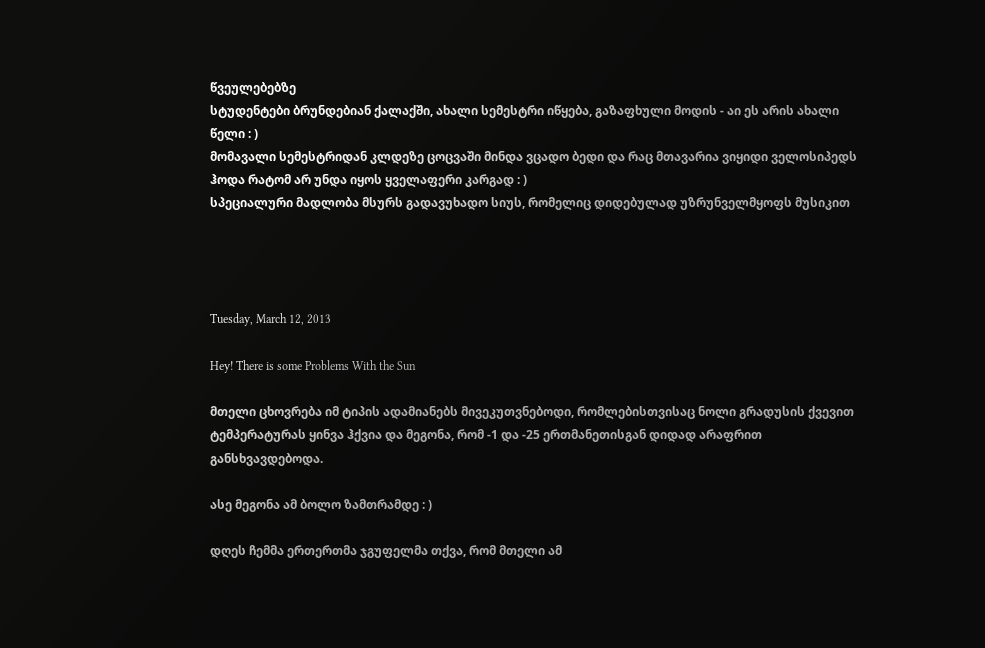წვეულებებზე
სტუდენტები ბრუნდებიან ქალაქში, ახალი სემესტრი იწყება, გაზაფხული მოდის - აი ეს არის ახალი წელი : )
მომავალი სემესტრიდან კლდეზე ცოცვაში მინდა ვცადო ბედი და რაც მთავარია ვიყიდი ველოსიპედს
ჰოდა რატომ არ უნდა იყოს ყველაფერი კარგად : )
სპეციალური მადლობა მსურს გადავუხადო სიუს, რომელიც დიდებულად უზრუნველმყოფს მუსიკით




Tuesday, March 12, 2013

Hey! There is some Problems With the Sun

მთელი ცხოვრება იმ ტიპის ადამიანებს მივეკუთვნებოდი, რომლებისთვისაც ნოლი გრადუსის ქვევით ტემპერატურას ყინვა ჰქვია და მეგონა, რომ -1 და -25 ერთმანეთისგან დიდად არაფრით განსხვავდებოდა.

ასე მეგონა ამ ბოლო ზამთრამდე : )

დღეს ჩემმა ერთერთმა ჯგუფელმა თქვა, რომ მთელი ამ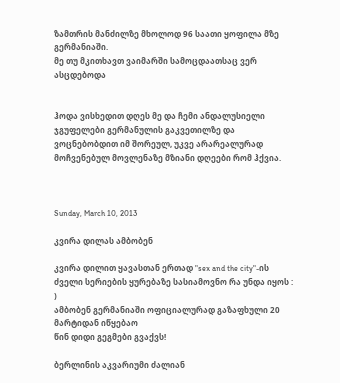ზამთრის მანძილზე მხოლოდ 96 საათი ყოფილა მზე გერმანიაში.
მე თუ მკითხავთ ვაიმარში სამოცდაათსაც ვერ ასცდებოდა


ჰოდა ვისხედით დღეს მე და ჩემი ანდალუსიელი ჯგუფელები გერმანულის გაკვეთილზე და ვოცნებობდით იმ შორეულ, უკვე არარეალურად მოჩვენებულ მოვლენაზე მზიანი დღეები რომ ჰქვია.



Sunday, March 10, 2013

კვირა დილას ამბობენ

კვირა დილით ყავასთან ერთად "sex and the city"-ის ძველი სერიების ყურებაზე სასიამოვნო რა უნდა იყოს : )
ამბობენ გერმანიაში ოფიციალურად გაზაფხული 20 მარტიდან იწყებაო
წინ დიდი გეგმები გვაქვს!

ბერლინის აკვარიუმი ძალიან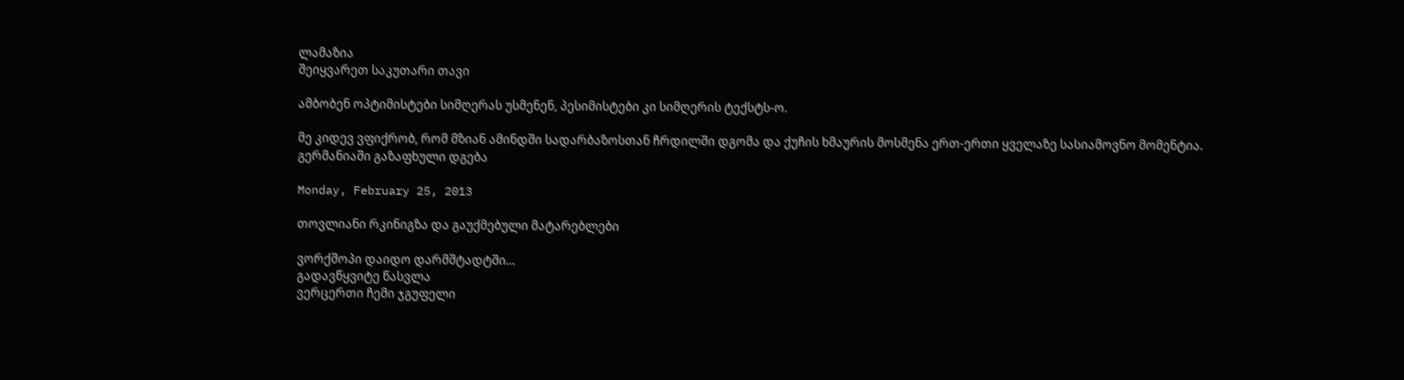ლამაზია
შეიყვარეთ საკუთარი თავი

ამბობენ ოპტიმისტები სიმღერას უსმენენ, პესიმისტები კი სიმღერის ტექსტს-ო.

მე კიდევ ვფიქრობ, რომ მზიან ამინდში სადარბაზოსთან ჩრდილში დგომა და ქუჩის ხმაურის მოსმენა ერთ-ერთი ყველაზე სასიამოვნო მომენტია.
გერმანიაში გაზაფხული დგება

Monday, February 25, 2013

თოვლიანი რკინიგზა და გაუქმებული მატარებლები

ვორქშოპი დაიდო დარმშტადტში...
გადავწყვიტე წასვლა
ვერცერთი ჩემი ჯგუფელი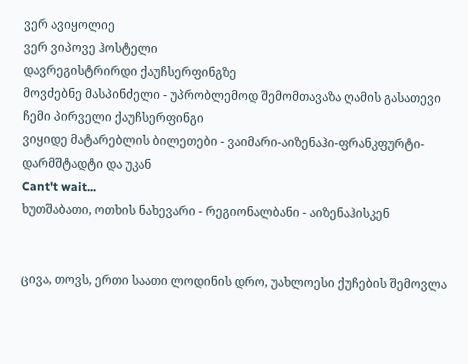ვერ ავიყოლიე
ვერ ვიპოვე ჰოსტელი
დავრეგისტრირდი ქაუჩსერფინგზე
მოვძებნე მასპინძელი - უპრობლემოდ შემომთავაზა ღამის გასათევი
ჩემი პირველი ქაუჩსერფინგი
ვიყიდე მატარებლის ბილეთები - ვაიმარი-აიზენაჰი-ფრანკფურტი-დარმშტადტი და უკან
Cant't wait...
ხუთშაბათი, ოთხის ნახევარი - რეგიონალბანი - აიზენაჰისკენ


ცივა, თოვს, ერთი საათი ლოდინის დრო, უახლოესი ქუჩების შემოვლა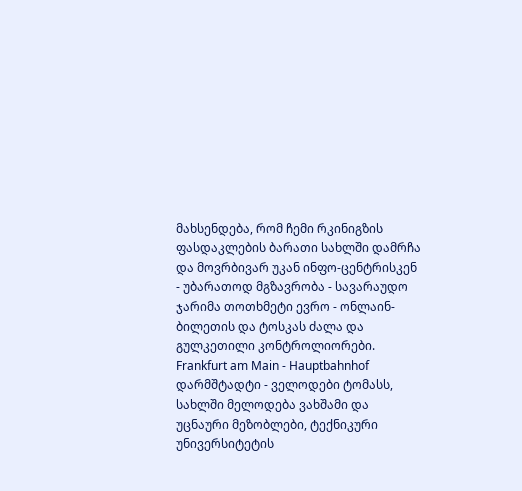მახსენდება, რომ ჩემი რკინიგზის ფასდაკლების ბარათი სახლში დამრჩა და მოვრბივარ უკან ინფო-ცენტრისკენ - უბარათოდ მგზავრობა - სავარაუდო ჯარიმა თოთხმეტი ევრო - ონლაინ-ბილეთის და ტოსკას ძალა და გულკეთილი კონტროლიორები.
Frankfurt am Main - Hauptbahnhof
დარმშტადტი - ველოდები ტომასს, სახლში მელოდება ვახშამი და უცნაური მეზობლები, ტექნიკური უნივერსიტეტის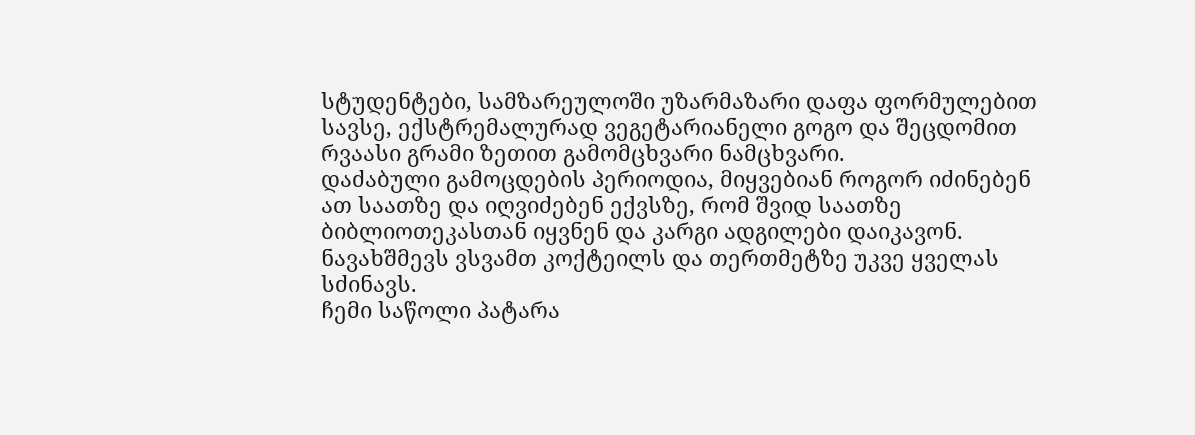სტუდენტები, სამზარეულოში უზარმაზარი დაფა ფორმულებით სავსე, ექსტრემალურად ვეგეტარიანელი გოგო და შეცდომით რვაასი გრამი ზეთით გამომცხვარი ნამცხვარი.
დაძაბული გამოცდების პერიოდია, მიყვებიან როგორ იძინებენ ათ საათზე და იღვიძებენ ექვსზე, რომ შვიდ საათზე ბიბლიოთეკასთან იყვნენ და კარგი ადგილები დაიკავონ. ნავახშმევს ვსვამთ კოქტეილს და თერთმეტზე უკვე ყველას სძინავს.
ჩემი საწოლი პატარა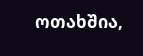ოთახშია,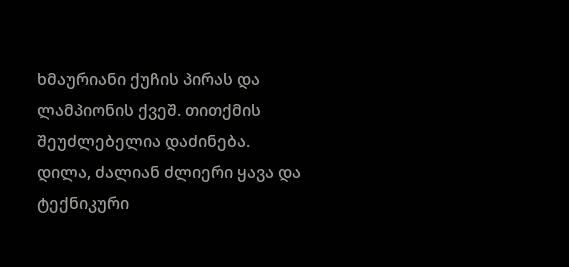ხმაურიანი ქუჩის პირას და ლამპიონის ქვეშ. თითქმის შეუძლებელია დაძინება.
დილა, ძალიან ძლიერი ყავა და ტექნიკური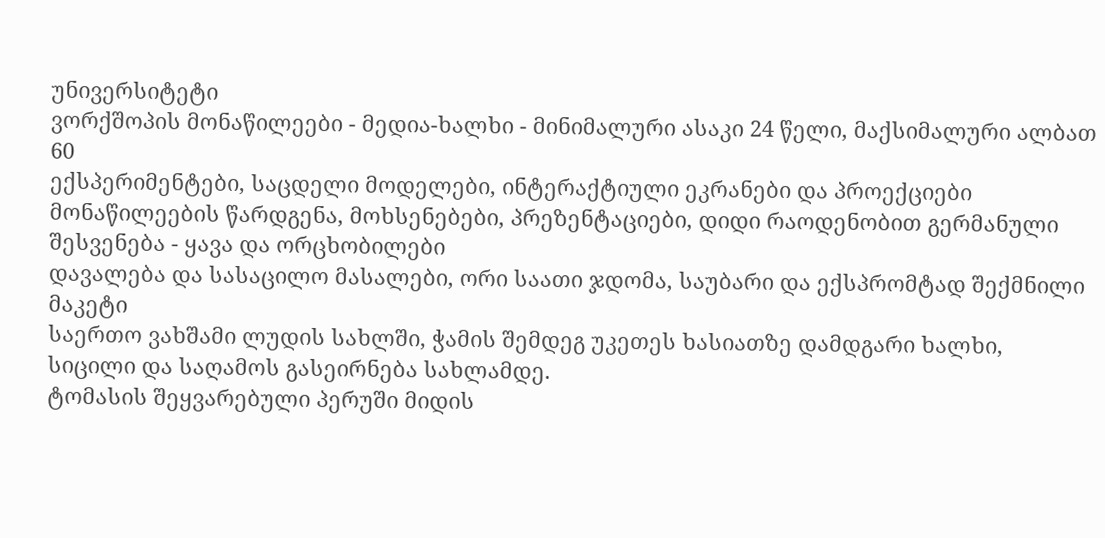უნივერსიტეტი
ვორქშოპის მონაწილეები - მედია-ხალხი - მინიმალური ასაკი 24 წელი, მაქსიმალური ალბათ 60
ექსპერიმენტები, საცდელი მოდელები, ინტერაქტიული ეკრანები და პროექციები
მონაწილეების წარდგენა, მოხსენებები, პრეზენტაციები, დიდი რაოდენობით გერმანული
შესვენება - ყავა და ორცხობილები
დავალება და სასაცილო მასალები, ორი საათი ჯდომა, საუბარი და ექსპრომტად შექმნილი მაკეტი
საერთო ვახშამი ლუდის სახლში, ჭამის შემდეგ უკეთეს ხასიათზე დამდგარი ხალხი, სიცილი და საღამოს გასეირნება სახლამდე.
ტომასის შეყვარებული პერუში მიდის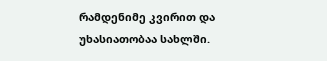რამდენიმე კვირით და უხასიათობაა სახლში.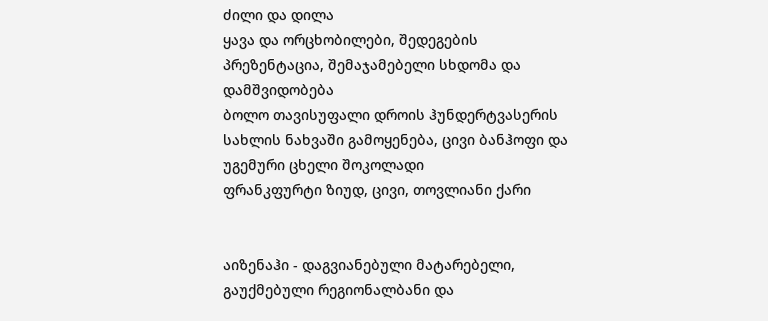ძილი და დილა
ყავა და ორცხობილები, შედეგების პრეზენტაცია, შემაჯამებელი სხდომა და დამშვიდობება
ბოლო თავისუფალი დროის ჰუნდერტვასერის სახლის ნახვაში გამოყენება, ცივი ბანჰოფი და უგემური ცხელი შოკოლადი
ფრანკფურტი ზიუდ, ცივი, თოვლიანი ქარი


აიზენაჰი - დაგვიანებული მატარებელი, გაუქმებული რეგიონალბანი და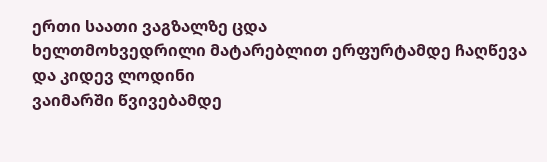ერთი საათი ვაგზალზე ცდა
ხელთმოხვედრილი მატარებლით ერფურტამდე ჩაღწევა და კიდევ ლოდინი
ვაიმარში წვივებამდე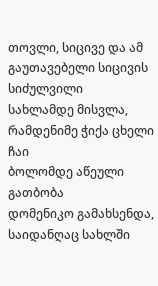თოვლი, სიცივე და ამ გაუთავებელი სიცივის სიძულვილი
სახლამდე მისვლა, რამდენიმე ჭიქა ცხელი ჩაი
ბოლომდე აწეული გათბობა
დომენიკო გამახსენდა, საიდანღაც სახლში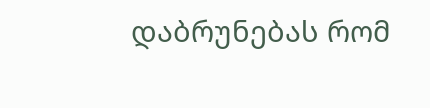დაბრუნებას რომ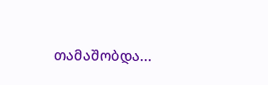თამაშობდა...